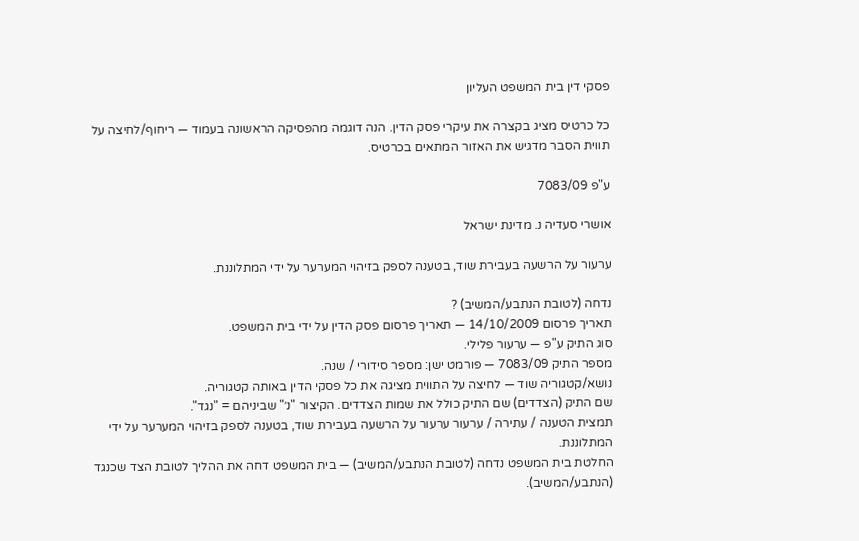פסקי דין בית המשפט העליון

כל כרטיס מציג בקצרה את עיקרי פסק הדין. הנה דוגמה מהפסיקה הראשונה בעמוד — ריחוף/לחיצה על תווית הסבר מדגיש את האזור המתאים בכרטיס.

ע"פ 7083/09

אושרי סעדיה נ. מדינת ישראל

ערעור על הרשעה בעבירת שוד, בטענה לספק בזיהוי המערער על ידי המתלוננת.

נדחה (לטובת הנתבע/המשיב) ?
תאריך פרסום 14/10/2009 — תאריך פרסום פסק הדין על ידי בית המשפט.
סוג התיק ע"פ — ערעור פלילי.
מספר התיק 7083/09 — פורמט ישן: מספר סידורי / שנה.
נושא/קטגוריה שוד — לחיצה על התווית מציגה את כל פסקי הדין באותה קטגוריה.
שם התיק (הצדדים) שם התיק כולל את שמות הצדדים. הקיצור "נ׳" שביניהם = "נגד".
תמצית הטענה / עתירה / ערעור ערעור על הרשעה בעבירת שוד, בטענה לספק בזיהוי המערער על ידי המתלוננת.
החלטת בית המשפט נדחה (לטובת הנתבע/המשיב) — בית המשפט דחה את ההליך לטובת הצד שכנגד (הנתבע/המשיב).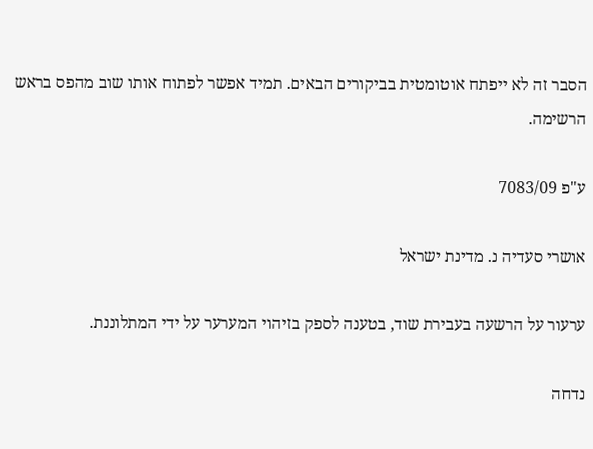הסבר זה לא ייפתח אוטומטית בביקורים הבאים. תמיד אפשר לפתוח אותו שוב מהפס בראש הרשימה.

ע"פ 7083/09

אושרי סעדיה נ. מדינת ישראל

ערעור על הרשעה בעבירת שוד, בטענה לספק בזיהוי המערער על ידי המתלוננת.

נדחה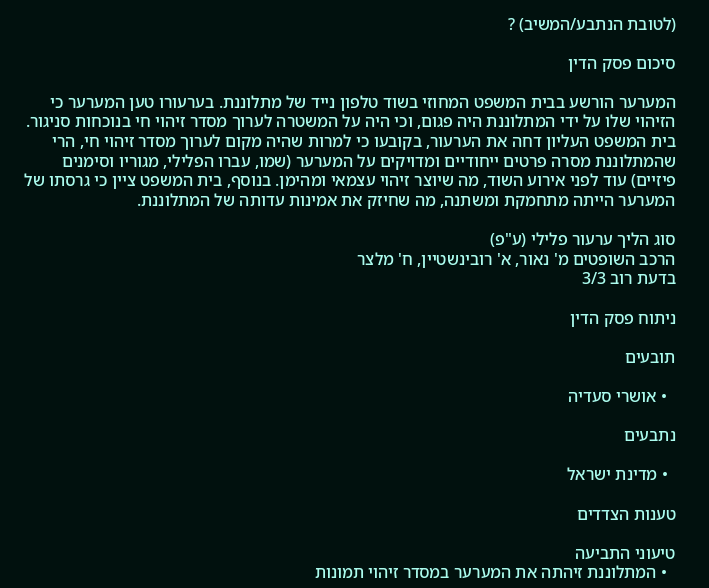(לטובת הנתבע/המשיב) ?

סיכום פסק הדין

המערער הורשע בבית המשפט המחוזי בשוד טלפון נייד של מתלוננת. בערעורו טען המערער כי הזיהוי שלו על ידי המתלוננת היה פגום, וכי היה על המשטרה לערוך מסדר זיהוי חי בנוכחות סניגור. בית המשפט העליון דחה את הערעור, בקובעו כי למרות שהיה מקום לערוך מסדר זיהוי חי, הרי שהמתלוננת מסרה פרטים ייחודיים ומדויקים על המערער (שמו, עברו הפלילי, מגוריו וסימנים פיזיים) עוד לפני אירוע השוד, מה שיוצר זיהוי עצמאי ומהימן. בנוסף, בית המשפט ציין כי גרסתו של המערער הייתה מתחמקת ומשתנה, מה שחיזק את אמינות עדותה של המתלוננת.

סוג הליך ערעור פלילי (ע"פ)
הרכב השופטים מ' נאור, א' רובינשטיין, ח' מלצר
בדעת רוב 3/3

ניתוח פסק הדין

תובעים

  • אושרי סעדיה

נתבעים

  • מדינת ישראל

טענות הצדדים

טיעוני התביעה
  • המתלוננת זיהתה את המערער במסדר זיהוי תמונות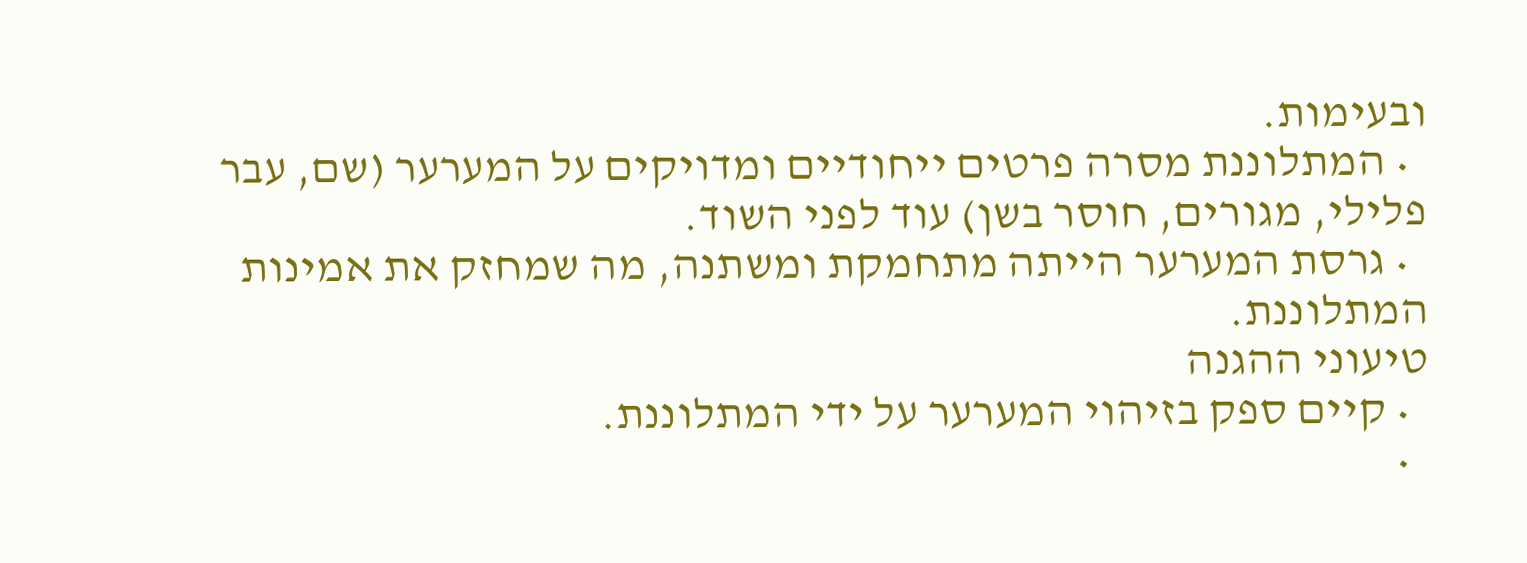ובעימות.
  • המתלוננת מסרה פרטים ייחודיים ומדויקים על המערער (שם, עבר פלילי, מגורים, חוסר בשן) עוד לפני השוד.
  • גרסת המערער הייתה מתחמקת ומשתנה, מה שמחזק את אמינות המתלוננת.
טיעוני ההגנה
  • קיים ספק בזיהוי המערער על ידי המתלוננת.
  •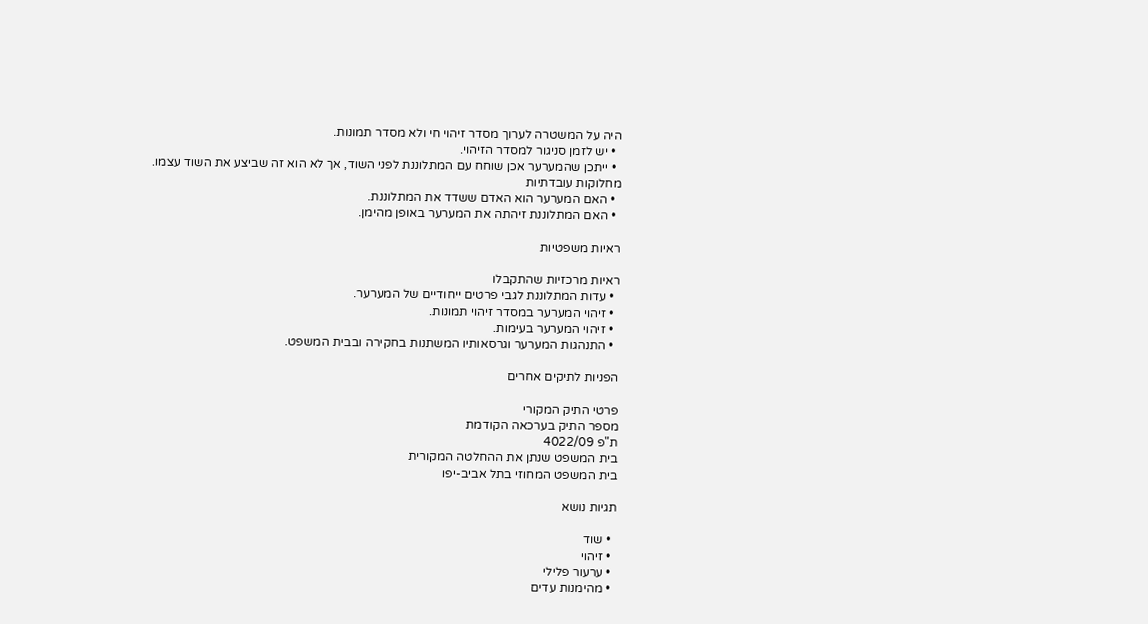היה על המשטרה לערוך מסדר זיהוי חי ולא מסדר תמונות.
  • יש לזמן סניגור למסדר הזיהוי.
  • ייתכן שהמערער אכן שוחח עם המתלוננת לפני השוד, אך לא הוא זה שביצע את השוד עצמו.
מחלוקות עובדתיות
  • האם המערער הוא האדם ששדד את המתלוננת.
  • האם המתלוננת זיהתה את המערער באופן מהימן.

ראיות משפטיות

ראיות מרכזיות שהתקבלו
  • עדות המתלוננת לגבי פרטים ייחודיים של המערער.
  • זיהוי המערער במסדר זיהוי תמונות.
  • זיהוי המערער בעימות.
  • התנהגות המערער וגרסאותיו המשתנות בחקירה ובבית המשפט.

הפניות לתיקים אחרים

פרטי התיק המקורי
מספר התיק בערכאה הקודמת
ת"פ 4022/09
בית המשפט שנתן את ההחלטה המקורית
בית המשפט המחוזי בתל אביב-יפו

תגיות נושא

  • שוד
  • זיהוי
  • ערעור פלילי
  • מהימנות עדים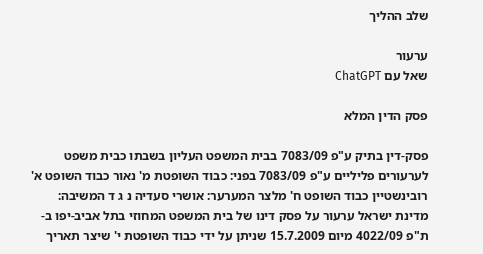שלב ההליך

ערעור
שאל עם ChatGPT

פסק הדין המלא

פסק-דין בתיק ע"פ 7083/09 בבית המשפט העליון בשבתו כבית משפט לערעורים פליליים ע"פ 7083/09 בפני: כבוד השופטת מ' נאור כבוד השופט א' רובינשטיין כבוד השופט ח' מלצר המערער: אושרי סעדיה נ ג ד המשיבה: מדינת ישראל ערעור על פסק דינו של בית המשפט המחוזי בתל אביב-יפו ב-ת"פ 4022/09 מיום 15.7.2009 שניתן על ידי כבוד השופטת י' שיצר תאריך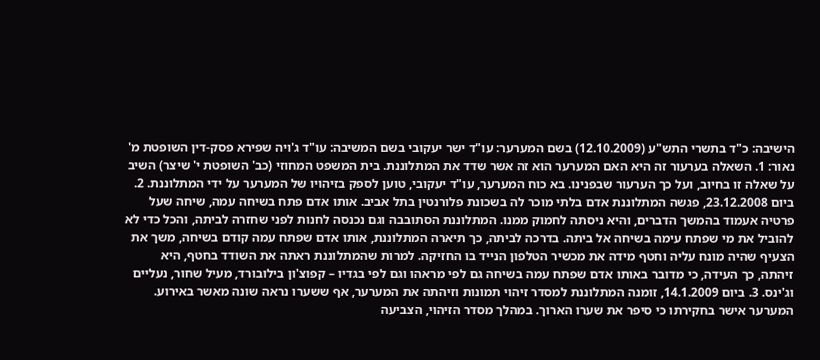הישיבה: כ"ד בתשרי התש"ע (12.10.2009) בשם המערער: עו"ד ישר יעקובי בשם המשיבה: עו"ד ג'ויה שפירא פסק-דין השופטת מ' נאור: 1. השאלה בערעור זה היא האם המערער הוא זה אשר שדד את המתלוננת. בית המשפט המחוזי (כב' השופטת י' שיצר) השיב על שאלה זו בחיוב, ועל כך הערעור שבפנינו. בא כוח המערער, עו"ד יעקובי, טוען לספק בזיהויו של המערער על ידי המתלוננת. 2. ביום 23.12.2008, פגשה המתלוננת אדם בלתי מוכר לה בשכונת פלורנטין בתל אביב. אותו אדם פתח בשיחה עמה, שיחה שעל פרטיה אעמוד בהמשך הדברים, והיא ניסתה לחמוק ממנו. המתלוננת הסתובבה וגם נכנסה לחנות לפני שחזרה לביתה, והכל כדי לא להוביל את מי שפתח עימה בשיחה אל ביתה. בדרכה לביתה, כך תיארה המתלוננת, אותו אדם שפתח עמה קודם בשיחה, משך את הצעיף שהיה מונח עליה וחטף מידה את מכשיר הטלפון הנייד בו החזיקה. למרות שהמתלוננת ראתה את השודד בחטף, היא זיהתה, כך העידה, כי מדובר באותו אדם שפתח עמה בשיחה גם לפי מראהו וגם לפי בגדיו – קפוצ'ון בילובורד, מעיל שחור, נעליים וג'ינס. 3. ביום 14.1.2009, זומנה המתלוננת למסדר זיהוי תמונות וזיהתה את המערער, אף ששערו נראה שונה מאשר באירוע. המערער אישר בחקירתו כי סיפר את שערו הארוך. במהלך מסדר הזיהוי, הצביעה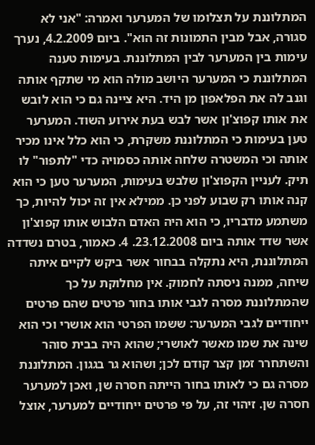המתלוננת על תצלומו של המערער ואמרה: "אני לא סגורה, אבל מבין התמונות זה הוא". ביום 4.2.2009, נערך עימות בין המערער לבין המתלוננת. בעימות טענה המתלוננת כי המערער היושב מולה הוא מי שתקף אותה וגנב לה את הפלאפון מן היד. היא ציינה גם כי הוא לובש את אותו קפוצ'ון אשר לבש בעת אירוע השוד. המערער טען בעימות כי המתלוננת משקרת, כי הוא כלל אינו מכיר אותה וכי המשטרה שלחה אותה כסמויה כדי "לתפור" לו תיק. לעניין הקפוצ'ון שלבש בעימות, המערער טען כי הוא קנה אותו רק שבוע לפני כן. ממילא אין זה יכול להיות, כך משתמע מדבריו, כי הוא היה האדם הלבוש אותו קפוצ'ון אשר שדד אותה ביום 23.12.2008. 4. כאמור, בטרם נשדדה המתלוננת, היא נתקלה בבחור אשר ביקש לקיים איתה שיחה, ממנה ניסתה לחמוק. אין מחלוקת על כך שהמתלוננת מסרה לגבי אותו בחור פרטים שהם פרטים ייחודיים לגבי המערער: ששמו הפרטי הוא אושרי וכי הוא שינה את שמו מאשר לאושרי; שהוא היה בבית סוהר והשתחרר זמן קצר קודם לכן; ושהוא גר בגגון. המתלוננת מסרה גם כי לאותו בחור הייתה חסרה שן, ואכן למערער חסרה שן. זיהוי זה, על פי פרטים ייחודיים למערער, אוצל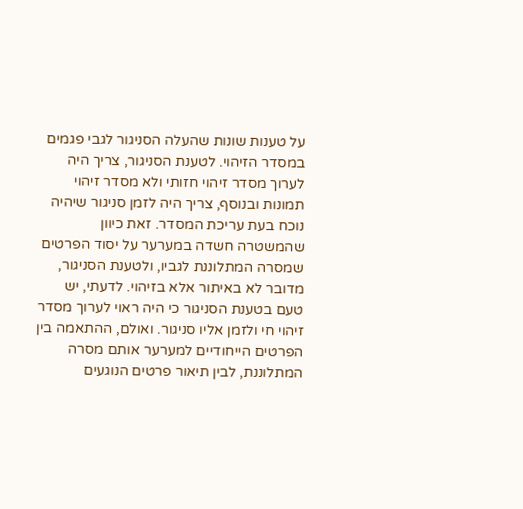על טענות שונות שהעלה הסניגור לגבי פגמים במסדר הזיהוי. לטענת הסניגור, צריך היה לערוך מסדר זיהוי חזותי ולא מסדר זיהוי תמונות ובנוסף, צריך היה לזמן סניגור שיהיה נוכח בעת עריכת המסדר. זאת כיוון שהמשטרה חשדה במערער על יסוד הפרטים שמסרה המתלוננת לגביו, ולטענת הסניגור, מדובר לא באיתור אלא בזיהוי. לדעתי, יש טעם בטענת הסניגור כי היה ראוי לערוך מסדר זיהוי חי ולזמן אליו סניגור. ואולם, ההתאמה בין הפרטים הייחודיים למערער אותם מסרה המתלוננת, לבין תיאור פרטים הנוגעים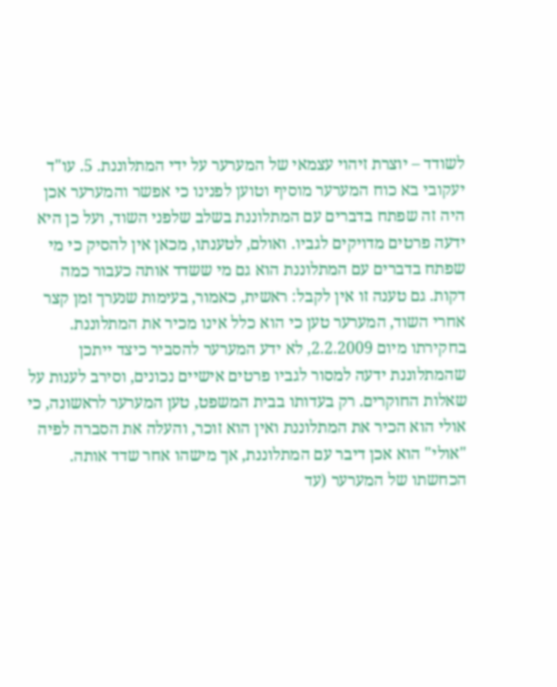לשודד – יוצרת זיהוי עצמאי של המערער על ידי המתלוננת. 5. עו"ד יעקובי בא כוח המערער מוסיף וטוען לפנינו כי אפשר והמערער אכן היה זה שפתח בדברים עם המתלוננת בשלב שלפני השוד, ועל כן היא ידעה פרטים מדויקים לגביו. ואולם, לטענתו, מכאן אין להסיק כי מי שפתח בדברים עם המתלוננת הוא גם מי ששדד אותה כעבור כמה דקות. גם טענה זו אין לקבל: ראשית, כאמור, בעימות שנערך זמן קצר אחרי השוד, המערער טען כי הוא כלל אינו מכיר את המתלוננת. בחקירתו מיום 2.2.2009, לא ידע המערער להסביר כיצד ייתכן שהמתלוננת ידעה למסור לגביו פרטים אישיים נכונים, וסירב לענות על שאלות החוקרים. רק בעדותו בבית המשפט, טען המערער לראשונה, כי אולי הוא הכיר את המתלוננת ואין הוא זוכר, והעלה את הסברה לפיה "אולי" הוא אכן דיבר עם המתלוננת, אך מישהו אחר שדד אותה. הכחשתו של המערער (עד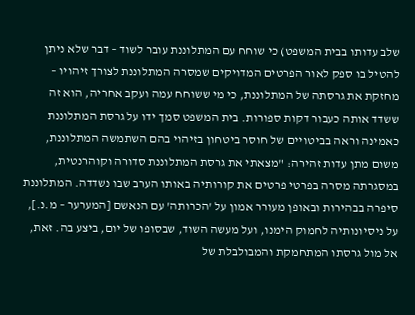שלב עדותו בבית המשפט) כי שוחח עם המתלוננת עובר לשוד – דבר שלא ניתן להטיל בו ספק לאור הפרטים המדויקים שמסרה המתלוננת לצורך זיהויו – מחזקת את גרסתה של המתלוננת, כי מי ששוחח עמה ועקב אחריה, הוא זה ששדד אותה כעבור דקות ספורות. בית המשפט סמך ידו על גרסת המתלוננת כאמינה וראה בביטויים של חוסר ביטחון בזיהוי בהם השתמשה המתלוננת, משום מתן עדות זהירה: "מצאתי את גרסת המתלוננת סדורה וקוהרנטית, במסגרתה מסרה בפרטי פרטים את קורותיה באותו הערב שבו נשדדה. המתלוננת סיפרה בבהירות ובאופן מעורר אמון על 'הכרותה' עם הנאשם [המערער – מ.נ.], על ניסיונותיה לחמוק הימנו, ועל מעשה השוד, שבסופו של יום, ביצע בה. זאת, אל מול גרסתו המתחמקת והמבולבלת של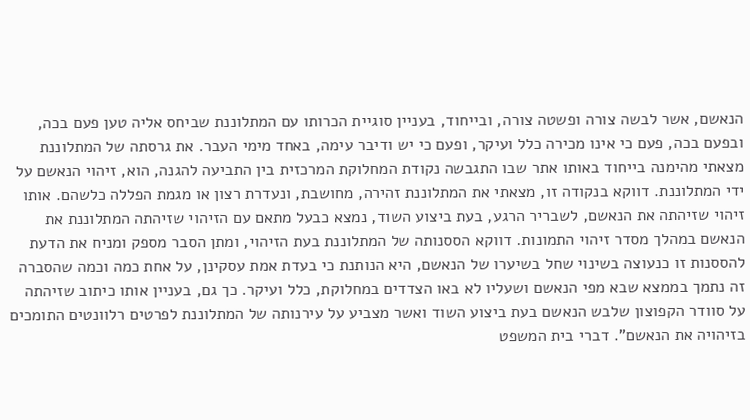הנאשם, אשר לבשה צורה ופשטה צורה, ובייחוד, בעניין סוגיית הכרותו עם המתלוננת שביחס אליה טען פעם בכה, ובפעם בכה, פעם כי אינו מכירה כלל ועיקר, ופעם כי יש ודיבר עימה, באחד מימי העבר. את גרסתה של המתלוננת מצאתי מהימנה בייחוד באותו אתר שבו התגבשה נקודת המחלוקת המרכזית בין התביעה להגנה, הוא, זיהוי הנאשם על ידי המתלוננת. דווקא בנקודה זו, מצאתי את המתלוננת זהירה, מחושבת, ונעדרת רצון או מגמת הפללה כלשהם. אותו זיהוי שזיהתה את הנאשם, לשבריר הרגע, בעת ביצוע השוד, נמצא כבעל מתאם עם הזיהוי שזיהתה המתלוננת את הנאשם במהלך מסדר זיהוי התמונות. דווקא הססנותה של המתלוננת בעת הזיהוי, ומתן הסבר מספק ומניח את הדעת להססנות זו כנעוצה בשינוי שחל בשיערו של הנאשם, היא הנותנת כי בעדת אמת עסקינן, על אחת כמה וכמה שהסברה זה נתמך בממצא שבא מפי הנאשם ושעליו לא באו הצדדים במחלוקת, כלל ועיקר. כך גם, בעניין אותו כיתוב שזיהתה על סוודר הקפוצון שלבש הנאשם בעת ביצוע השוד ואשר מצביע על עירנותה של המתלוננת לפרטים רלוונטים התומכים בזיהויה את הנאשם". דברי בית המשפט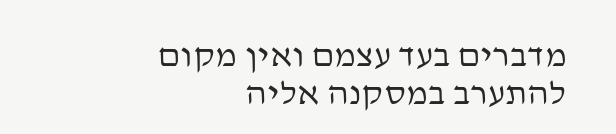מדברים בעד עצמם ואין מקום להתערב במסקנה אליה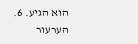הוא הגיע. 6. הערעור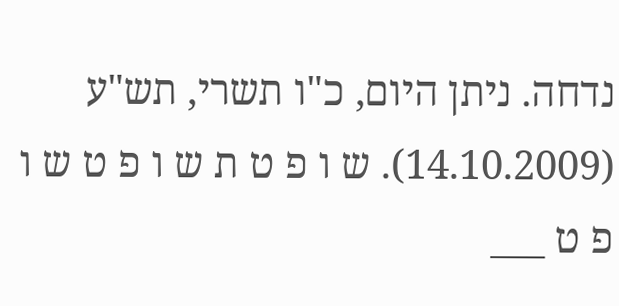נדחה. ניתן היום, כ"ו תשרי, תש"ע (14.10.2009). ש ו פ ט ת ש ו פ ט ש ו פ ט ___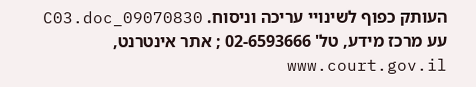העותק כפוף לשינויי עריכה וניסוח. 09070830_C03.doc עע מרכז מידע, טל' 02-6593666 ; אתר אינטרנט, www.court.gov.il